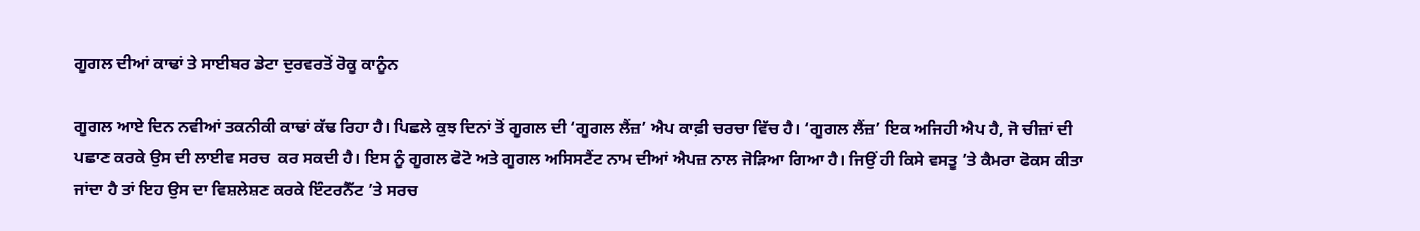ਗੂਗਲ ਦੀਆਂ ਕਾਢਾਂ ਤੇ ਸਾਈਬਰ ਡੇਟਾ ਦੁਰਵਰਤੋਂ ਰੋਕੂ ਕਾਨੂੰਨ

ਗੂਗਲ ਆਏ ਦਿਨ ਨਵੀਆਂ ਤਕਨੀਕੀ ਕਾਢਾਂ ਕੱਢ ਰਿਹਾ ਹੈ। ਪਿਛਲੇ ਕੁਝ ਦਿਨਾਂ ਤੋਂ ਗੂਗਲ ਦੀ ‘ਗੂਗਲ ਲੈਂਜ਼’ ਐਪ ਕਾਫ਼ੀ ਚਰਚਾ ਵਿੱਚ ਹੈ। ‘ਗੂਗਲ ਲੈਂਜ਼’ ਇਕ ਅਜਿਹੀ ਐਪ ਹੈ, ਜੋ ਚੀਜ਼ਾਂ ਦੀ ਪਛਾਣ ਕਰਕੇ ਉਸ ਦੀ ਲਾਈਵ ਸਰਚ  ਕਰ ਸਕਦੀ ਹੈ। ਇਸ ਨੂੰ ਗੂਗਲ ਫੋਟੋ ਅਤੇ ਗੂਗਲ ਅਸਿਸਟੈਂਟ ਨਾਮ ਦੀਆਂ ਐਪਜ਼ ਨਾਲ ਜੋੜਿਆ ਗਿਆ ਹੈ। ਜਿਉਂ ਹੀ ਕਿਸੇ ਵਸਤੂ ’ਤੇ ਕੈਮਰਾ ਫੋਕਸ ਕੀਤਾ ਜਾਂਦਾ ਹੈ ਤਾਂ ਇਹ ਉਸ ਦਾ ਵਿਸ਼ਲੇਸ਼ਣ ਕਰਕੇ ਇੰਟਰਨੈੱਟ ’ਤੇ ਸਰਚ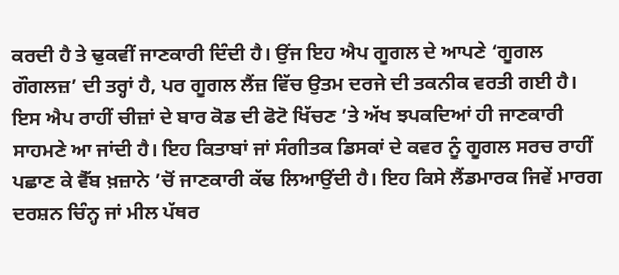ਕਰਦੀ ਹੈ ਤੇ ਢੁਕਵੀਂ ਜਾਣਕਾਰੀ ਦਿੰਦੀ ਹੈ। ਉਂਜ ਇਹ ਐਪ ਗੂਗਲ ਦੇ ਆਪਣੇ ‘ਗੂਗਲ ਗੌਗਲਜ਼’ ਦੀ ਤਰ੍ਹਾਂ ਹੈ, ਪਰ ਗੂਗਲ ਲੈਂਜ਼ ਵਿੱਚ ਉਤਮ ਦਰਜੇ ਦੀ ਤਕਨੀਕ ਵਰਤੀ ਗਈ ਹੈ।
ਇਸ ਐਪ ਰਾਹੀਂ ਚੀਜ਼ਾਂ ਦੇ ਬਾਰ ਕੋਡ ਦੀ ਫੋਟੋ ਖਿੱਚਣ ’ਤੇ ਅੱਖ ਝਪਕਦਿਆਂ ਹੀ ਜਾਣਕਾਰੀ ਸਾਹਮਣੇ ਆ ਜਾਂਦੀ ਹੈ। ਇਹ ਕਿਤਾਬਾਂ ਜਾਂ ਸੰਗੀਤਕ ਡਿਸਕਾਂ ਦੇ ਕਵਰ ਨੂੰ ਗੂਗਲ ਸਰਚ ਰਾਹੀਂ ਪਛਾਣ ਕੇ ਵੈੱਬ ਖ਼ਜ਼ਾਨੇ ’ਚੋਂ ਜਾਣਕਾਰੀ ਕੱਢ ਲਿਆਉਂਦੀ ਹੈ। ਇਹ ਕਿਸੇ ਲੈਂਡਮਾਰਕ ਜਿਵੇਂ ਮਾਰਗ ਦਰਸ਼ਨ ਚਿੰਨ੍ਹ ਜਾਂ ਮੀਲ ਪੱਥਰ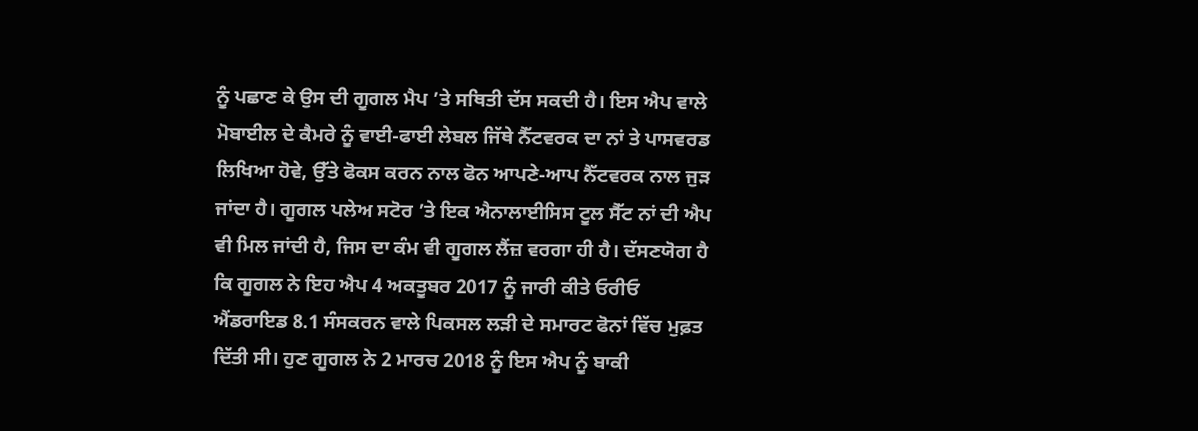ਨੂੰ ਪਛਾਣ ਕੇ ਉਸ ਦੀ ਗੂਗਲ ਮੈਪ ’ਤੇ ਸਥਿਤੀ ਦੱਸ ਸਕਦੀ ਹੈ। ਇਸ ਐਪ ਵਾਲੇ ਮੋਬਾਈਲ ਦੇ ਕੈਮਰੇ ਨੂੰ ਵਾਈ-ਫਾਈ ਲੇਬਲ ਜਿੱਥੇ ਨੈੱਟਵਰਕ ਦਾ ਨਾਂ ਤੇ ਪਾਸਵਰਡ ਲਿਖਿਆ ਹੋਵੇ, ਉੱਤੇ ਫੋਕਸ ਕਰਨ ਨਾਲ ਫੋਨ ਆਪਣੇ-ਆਪ ਨੈੱਟਵਰਕ ਨਾਲ ਜੁੜ ਜਾਂਦਾ ਹੈ। ਗੂਗਲ ਪਲੇਅ ਸਟੋਰ ’ਤੇ ਇਕ ਐਨਾਲਾਈਸਿਸ ਟੂਲ ਸੈੱਟ ਨਾਂ ਦੀ ਐਪ ਵੀ ਮਿਲ ਜਾਂਦੀ ਹੈ, ਜਿਸ ਦਾ ਕੰਮ ਵੀ ਗੂਗਲ ਲੈਂਜ਼ ਵਰਗਾ ਹੀ ਹੈ। ਦੱਸਣਯੋਗ ਹੈ ਕਿ ਗੂਗਲ ਨੇ ਇਹ ਐਪ 4 ਅਕਤੂਬਰ 2017 ਨੂੰ ਜਾਰੀ ਕੀਤੇ ਓਰੀਓ ਐਂਡਰਾਇਡ 8.1 ਸੰਸਕਰਨ ਵਾਲੇ ਪਿਕਸਲ ਲੜੀ ਦੇ ਸਮਾਰਟ ਫੋਨਾਂ ਵਿੱਚ ਮੁਫ਼ਤ ਦਿੱਤੀ ਸੀ। ਹੁਣ ਗੂਗਲ ਨੇ 2 ਮਾਰਚ 2018 ਨੂੰ ਇਸ ਐਪ ਨੂੰ ਬਾਕੀ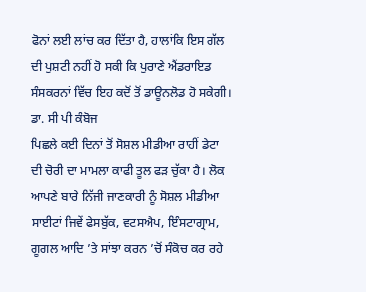ਫੋਨਾਂ ਲਈ ਲਾਂਚ ਕਰ ਦਿੱਤਾ ਹੈ, ਹਾਲਾਂਕਿ ਇਸ ਗੱਲ ਦੀ ਪੁਸ਼ਟੀ ਨਹੀਂ ਹੋ ਸਕੀ ਕਿ ਪੁਰਾਣੇ ਐਂਡਰਾਇਡ ਸੰਸਕਰਨਾਂ ਵਿੱਚ ਇਹ ਕਦੋਂ ਤੋਂ ਡਾਊਨਲੋਡ ਹੋ ਸਕੇਗੀ।
ਡਾ. ਸੀ ਪੀ ਕੰਬੋਜ
ਪਿਛਲੇ ਕਈ ਦਿਨਾਂ ਤੋਂ ਸੋਸ਼ਲ ਮੀਡੀਆ ਰਾਹੀਂ ਡੇਟਾ ਦੀ ਚੋਰੀ ਦਾ ਮਾਮਲਾ ਕਾਫੀ ਤੂਲ ਫੜ ਚੁੱਕਾ ਹੈ। ਲੋਕ ਆਪਣੇ ਬਾਰੇ ਨਿੱਜੀ ਜਾਣਕਾਰੀ ਨੂੰ ਸੋਸ਼ਲ ਮੀਡੀਆ ਸਾਈਟਾਂ ਜਿਵੇਂ ਫੇਸਬੁੱਕ, ਵਟਸਐਪ, ਇੰਸਟਾਗ੍ਰਾਮ, ਗੂਗਲ ਆਦਿ ’ਤੇ ਸਾਂਝਾ ਕਰਨ ’ਚੋਂ ਸੰਕੋਚ ਕਰ ਰਹੇ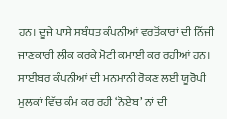ਹਨ। ਦੂਜੇ ਪਾਸੇ ਸਬੰਧਤ ਕੰਪਨੀਆਂ ਵਰਤੋਂਕਾਰਾਂ ਦੀ ਨਿੱਜੀ ਜਾਣਕਾਰੀ ਲੀਕ ਕਰਕੇ ਮੋਟੀ ਕਮਾਈ ਕਰ ਰਹੀਆਂ ਹਨ। ਸਾਈਬਰ ਕੰਪਨੀਆਂ ਦੀ ਮਨਮਾਨੀ ਰੋਕਣ ਲਈ ਯੂਰੋਪੀ ਮੁਲਕਾਂ ਵਿੱਚ ਕੰਮ ਕਰ ਰਹੀ ‘ਨੋਏਬ’ ਨਾਂ ਦੀ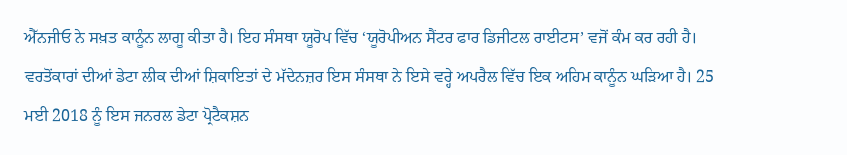ਐੱਨਜੀਓ ਨੇ ਸਖ਼ਤ ਕਾਨੂੰਨ ਲਾਗੂ ਕੀਤਾ ਹੈ। ਇਹ ਸੰਸਥਾ ਯੂਰੋਪ ਵਿੱਚ ‘ਯੂਰੋਪੀਅਨ ਸੈਂਟਰ ਫਾਰ ਡਿਜੀਟਲ ਰਾਈਟਸ’ ਵਜੋਂ ਕੰਮ ਕਰ ਰਹੀ ਹੈ। ਵਰਤੋਂਕਾਰਾਂ ਦੀਆਂ ਡੇਟਾ ਲੀਕ ਦੀਆਂ ਸ਼ਿਕਾਇਤਾਂ ਦੇ ਮੱਦੇਨਜ਼ਰ ਇਸ ਸੰਸਥਾ ਨੇ ਇਸੇ ਵਰ੍ਹੇ ਅਪਰੈਲ ਵਿੱਚ ਇਕ ਅਹਿਮ ਕਾਨੂੰਨ ਘੜਿਆ ਹੈ। 25 ਮਈ 2018 ਨੂੰ ਇਸ ਜਨਰਲ ਡੇਟਾ ਪ੍ਰੋਟੈਕਸ਼ਨ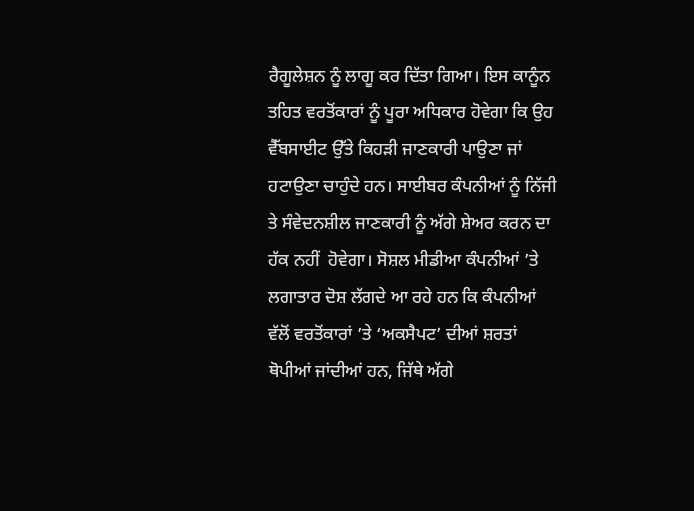ਰੈਗੂਲੇਸ਼ਨ ਨੂੰ ਲਾਗੂ ਕਰ ਦਿੱਤਾ ਗਿਆ। ਇਸ ਕਾਨੂੰਨ ਤਹਿਤ ਵਰਤੋਂਕਾਰਾਂ ਨੂੰ ਪੂਰਾ ਅਧਿਕਾਰ ਹੋਵੇਗਾ ਕਿ ਉਹ ਵੈੱਬਸਾਈਟ ਉੱਤੇ ਕਿਹੜੀ ਜਾਣਕਾਰੀ ਪਾਉਣਾ ਜਾਂ ਹਟਾਉਣਾ ਚਾਹੁੰਦੇ ਹਨ। ਸਾਈਬਰ ਕੰਪਨੀਆਂ ਨੂੰ ਨਿੱਜੀ ਤੇ ਸੰਵੇਦਨਸ਼ੀਲ ਜਾਣਕਾਰੀ ਨੂੰ ਅੱਗੇ ਸ਼ੇਅਰ ਕਰਨ ਦਾ ਹੱਕ ਨਹੀਂ  ਹੋਵੇਗਾ। ਸੋਸ਼ਲ ਮੀਡੀਆ ਕੰਪਨੀਆਂ ’ਤੇ ਲਗਾਤਾਰ ਦੋਸ਼ ਲੱਗਦੇ ਆ ਰਹੇ ਹਨ ਕਿ ਕੰਪਨੀਆਂ ਵੱਲੋਂ ਵਰਤੋਂਕਾਰਾਂ ’ਤੇ ‘ਅਕਸੈਪਟ’ ਦੀਆਂ ਸ਼ਰਤਾਂ ਥੋਪੀਆਂ ਜਾਂਦੀਆਂ ਹਨ, ਜਿੱਥੇ ਅੱਗੇ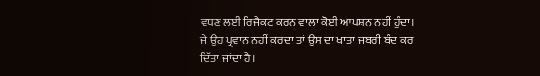ਵਧਣ ਲਈ ਰਿਜੈਕਟ ਕਰਨ ਵਾਲਾ ਕੋਈ ਆਪਸ਼ਨ ਨਹੀਂ ਹੁੰਦਾ। ਜੇ ਉਹ ਪ੍ਰਵਾਨ ਨਹੀਂ ਕਰਦਾ ਤਾਂ ਉਸ ਦਾ ਖਾਤਾ ਜਬਰੀ ਬੰਦ ਕਰ ਦਿੱਤਾ ਜਾਂਦਾ ਹੈ।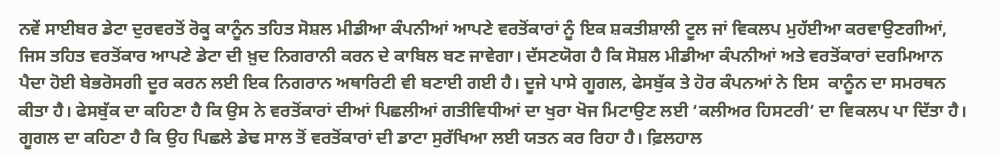ਨਵੇਂ ਸਾਈਬਰ ਡੇਟਾ ਦੁਰਵਰਤੋਂ ਰੋਕੂ ਕਾਨੂੰਨ ਤਹਿਤ ਸੋਸ਼ਲ ਮੀਡੀਆ ਕੰਪਨੀਆਂ ਆਪਣੇ ਵਰਤੋਂਕਾਰਾਂ ਨੂੰ ਇਕ ਸ਼ਕਤੀਸ਼ਾਲੀ ਟੂਲ ਜਾਂ ਵਿਕਲਪ ਮੁਹੱਈਆ ਕਰਵਾਉਣਗੀਆਂ, ਜਿਸ ਤਹਿਤ ਵਰਤੋਂਕਾਰ ਆਪਣੇ ਡੇਟਾ ਦੀ ਖ਼ੁਦ ਨਿਗਰਾਨੀ ਕਰਨ ਦੇ ਕਾਬਿਲ ਬਣ ਜਾਵੇਗਾ। ਦੱਸਣਯੋਗ ਹੈ ਕਿ ਸੋਸ਼ਲ ਮੀਡੀਆ ਕੰਪਨੀਆਂ ਅਤੇ ਵਰਤੋਂਕਾਰਾਂ ਦਰਮਿਆਨ ਪੈਦਾ ਹੋਈ ਬੇਭਰੋਸਗੀ ਦੂਰ ਕਰਨ ਲਈ ਇਕ ਨਿਗਰਾਨ ਅਥਾਰਿਟੀ ਵੀ ਬਣਾਈ ਗਈ ਹੈ। ਦੂਜੇ ਪਾਸੇ ਗੂਗਲ, ਫੇਸਬੁੱਕ ਤੇ ਹੋਰ ਕੰਪਨਆਂ ਨੇ ਇਸ  ਕਾਨੂੰਨ ਦਾ ਸਮਰਥਨ ਕੀਤਾ ਹੈ। ਫੇਸਬੁੱਕ ਦਾ ਕਹਿਣਾ ਹੈ ਕਿ ਉਸ ਨੇ ਵਰਤੋਂਕਾਰਾਂ ਦੀਆਂ ਪਿਛਲੀਆਂ ਗਤੀਵਿਧੀਆਂ ਦਾ ਖੁਰਾ ਖੋਜ ਮਿਟਾਉਣ ਲਈ ‘ਕਲੀਅਰ ਹਿਸਟਰੀ’ ਦਾ ਵਿਕਲਪ ਪਾ ਦਿੱਤਾ ਹੈ। ਗੂਗਲ ਦਾ ਕਹਿਣਾ ਹੈ ਕਿ ਉਹ ਪਿਛਲੇ ਡੇਢ ਸਾਲ ਤੋਂ ਵਰਤੋਂਕਾਰਾਂ ਦੀ ਡਾਟਾ ਸੁਰੱਖਿਆ ਲਈ ਯਤਨ ਕਰ ਰਿਹਾ ਹੈ। ਫ਼ਿਲਹਾਲ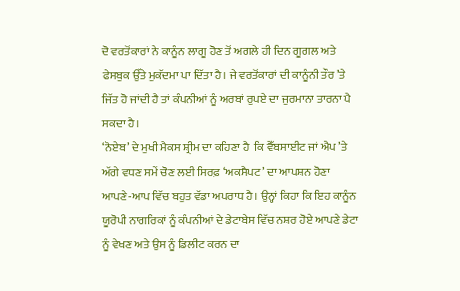ਦੋ ਵਰਤੋਂਕਾਰਾਂ ਨੇ ਕਾਨੂੰਨ ਲਾਗੂ ਹੋਣ ਤੋਂ ਅਗਲੇ ਹੀ ਦਿਨ ਗੂਗਲ ਅਤੇ ਫੇਸਬੁਕ ਉੱਤੇ ਮੁਕੱਦਮਾ ਪਾ ਦਿੱਤਾ ਹੈ। ਜੇ ਵਰਤੋਂਕਾਰਾਂ ਦੀ ਕਾਨੂੰਨੀ ਤੌਰ ’ਤੇ ਜਿੱਤ ਹੋ ਜਾਂਦੀ ਹੈ ਤਾਂ ਕੰਪਨੀਆਂ ਨੂੰ ਅਰਬਾਂ ਰੁਪਏ ਦਾ ਜੁਰਮਾਨਾ ਤਾਰਨਾ ਪੈ ਸਕਦਾ ਹੈ।
‘ਨੋਏਬ’ ਦੇ ਮੁਖੀ ਮੈਕਸ ਸ਼੍ਰੀਮ ਦਾ ਕਹਿਣਾ ਹੈ  ਕਿ ਵੈੱਬਸਾਈਟ ਜਾਂ ਐਪ ’ਤੇ ਅੱਗੇ ਵਧਣ ਸਮੇਂ ਚੋਣ ਲਈ ਸਿਰਫ਼ ‘ਅਕਸੈਪਟ’ ਦਾ ਆਪਸ਼ਨ ਹੋਣਾ ਆਪਣੇ-ਆਪ ਵਿੱਚ ਬਹੁਤ ਵੱਡਾ ਅਪਰਾਧ ਹੈ। ਉਨ੍ਹਾਂ ਕਿਹਾ ਕਿ ਇਹ ਕਾਨੂੰਨ ਯੂਰੋਪੀ ਨਾਗਰਿਕਾਂ ਨੂੰ ਕੰਪਨੀਆਂ ਦੇ ਡੇਟਾਬੇਸ ਵਿੱਚ ਨਸ਼ਰ ਹੋਏ ਆਪਣੇ ਡੇਟਾ ਨੂੰ ਵੇਖਣ ਅਤੇ ਉਸ ਨੂੰ ਡਿਲੀਟ ਕਰਨ ਦਾ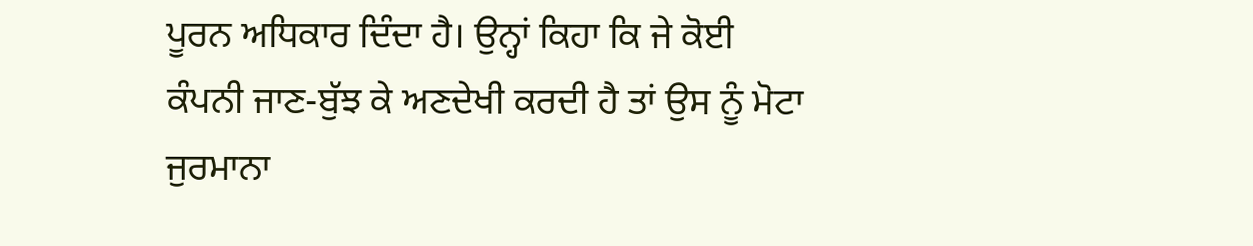ਪੂਰਨ ਅਧਿਕਾਰ ਦਿੰਦਾ ਹੈ। ਉਨ੍ਹਾਂ ਕਿਹਾ ਕਿ ਜੇ ਕੋਈ ਕੰਪਨੀ ਜਾਣ-ਬੁੱਝ ਕੇ ਅਣਦੇਖੀ ਕਰਦੀ ਹੈ ਤਾਂ ਉਸ ਨੂੰ ਮੋਟਾ ਜੁਰਮਾਨਾ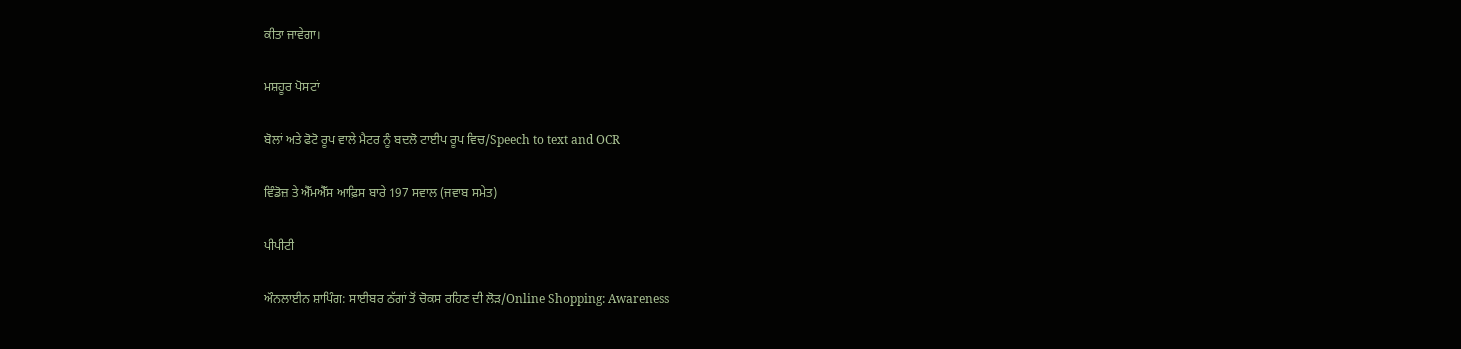ਕੀਤਾ ਜਾਵੇਗਾ।

ਮਸ਼ਹੂਰ ਪੋਸਟਾਂ

ਬੋਲਾਂ ਅਤੇ ਫੋਟੋ ਰੂਪ ਵਾਲੇ ਮੈਟਰ ਨੂੰ ਬਦਲੋ ਟਾਈਪ ਰੂਪ ਵਿਚ/Speech to text and OCR

ਵਿੰਡੋਜ਼ ਤੇ ਐੱਮਐੱਸ ਆਫ਼ਿਸ ਬਾਰੇ 197 ਸਵਾਲ (ਜਵਾਬ ਸਮੇਤ)

ਪੀਪੀਟੀ

ਔਨਲਾਈਨ ਸ਼ਾਪਿੰਗ: ਸਾਈਬਰ ਠੱਗਾਂ ਤੋਂ ਚੋਕਸ ਰਹਿਣ ਦੀ ਲੋੜ/Online Shopping: Awareness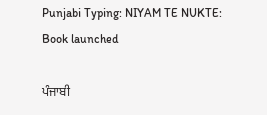Punjabi Typing: NIYAM TE NUKTE: Book launched

ਪੰਜਾਬੀ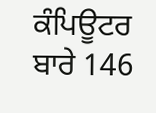ਕੰਪਿਊਟਰ ਬਾਰੇ 146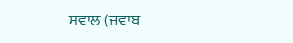ਸਵਾਲ (ਜਵਾਬ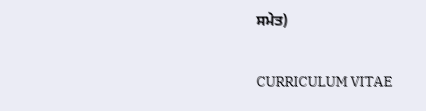ਸਮੇਤ)

CURRICULUM VITAE